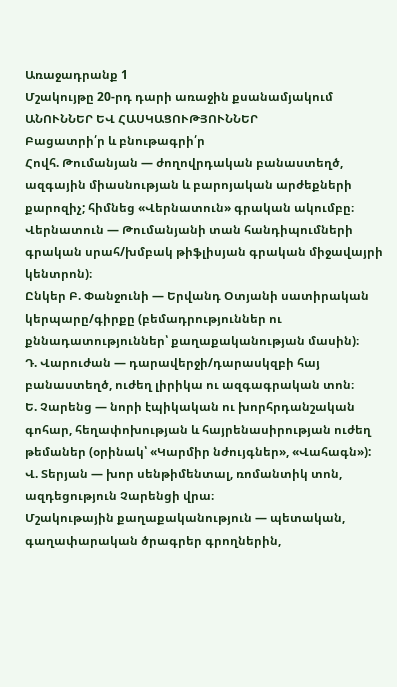Առաջադրանք 1
Մշակույթը 20-րդ դարի առաջին քսանամյակում
ԱՆՈՒՆՆԵՐ ԵՎ ՀԱՍԿԱՑՈՒԹՅՈՒՆՆԵՐ
Բացատրի՛ր և բնութագրի՛ր
Հովհ. Թումանյան — ժողովրդական բանաստեղծ, ազգային միասնության և բարոյական արժեքների քարոզիչ; հիմնեց «Վերնատուն» գրական ակումբը։
Վերնատուն — Թումանյանի տան հանդիպումների գրական սրահ/խմբակ թիֆլիսյան գրական միջավայրի կենտրոն)։
Ընկեր Բ. Փանջունի — Երվանդ Օտյանի սատիրական կերպարը/գիրքը (բեմադրություններ ու քննադատություններ՝ քաղաքականության մասին)։
Դ. Վարուժան — դարավերջի/դարասկզբի հայ բանաստեղծ, ուժեղ լիրիկա ու ազգագրական տոն։
Ե. Չարենց — նորի էպիկական ու խորհրդանշական գոհար, հեղափոխության և հայրենասիրության ուժեղ թեմաներ (օրինակ՝ «Կարմիր նժույգներ», «Վահագն»):
Վ. Տերյան — խոր սենթիմենտալ, ռոմանտիկ տոն, ազդեցություն Չարենցի վրա։
Մշակութային քաղաքականություն — պետական, գաղափարական ծրագրեր գրողներին,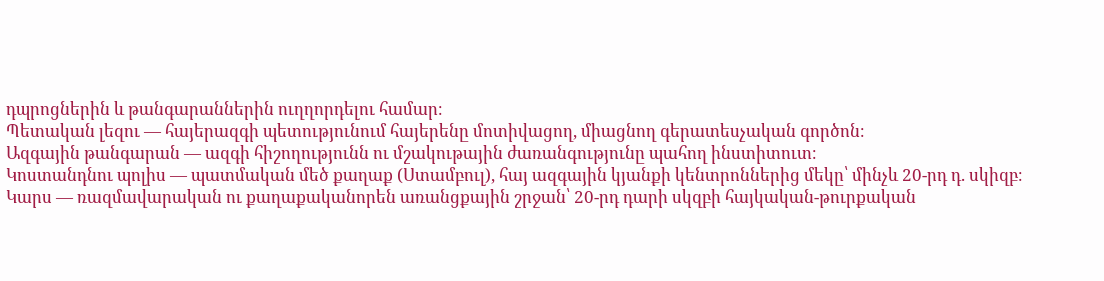դպրոցներին և թանգարաններին ուղղորդելու համար։
Պետական լեզու — հայերազգի պետությունում հայերենը մոտիվացող, միացնող գերատեսչական գործոն։
Ազգային թանգարան — ազգի հիշողությունն ու մշակութային ժառանգությունը պահող ինստիտուտ։
Կոստանդնու պոլիս — պատմական մեծ քաղաք (Ստամբուլ), հայ ազգային կյանքի կենտրոններից մեկը՝ մինչև 20-րդ դ. սկիզբ։
Կարս — ռազմավարական ու քաղաքականորեն առանցքային շրջան՝ 20-րդ դարի սկզբի հայկական-թուրքական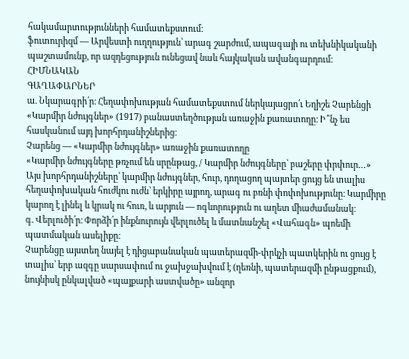հակամարտությունների համատեքստում։
ֆուտուրիզմ — Արվեստի ուղղություն՝ արագ շարժում, ապագայի ու տեխնիկականի պաշտամունք, որ ազդեցություն ունեցավ նաև հայկական ավանգարդում։
ՀԻՄՆԱԿԱՆ
ԳԱՂԱՓԱՐՆԵՐ
ա. Նկարագրի՛ր։ Հեղափոխության համատեքստում ներկայացրո՛ւ Եղիշե Չարենցի «Կարմիր նժույգներ» (1917) բանաստեղծության առաջին քառատողը։ Ի՞նչ ես հասկանում այդ խորհրդանիշներից։
Չարենց — «Կարմիր նժույգներ» առաջին քառատողը
«Կարմիր նժույգները թռչում են սրընթաց, / Կարմիր նժույգները՝ բաշերը փրփուր…»
Այս խորհրդանիշները՝ կարմիր նժույգներ, հուր, դողացող պայտեր ցույց են տալիս հեղափոխական հուժկու ուժն՝ երկիրը այրող, արագ ու բռնի փոփոխությունը։ Կարմիրը կարող է լինել և կրակ ու հուռ, և արյուն — ոգևորություն ու աղետ միաժամանակ։
գ. Վերլուծի՛ր։ Փորձի՛ր ինքնուրույն վերլուծել և մատնանշել «Վահագն» պոեմի պատմական ասելիքը։
Չարենցը այստեղ նայել է դիցաբանական պատերազմի-փրկչի պատկերին ու ցույց է տալիս՝ երբ ազգը սարսափում ու ջախջախվում է (ղեռնի, պատերազմի ընթացքում), նույնիսկ ընկալված «պայքարի աստվածը» անզոր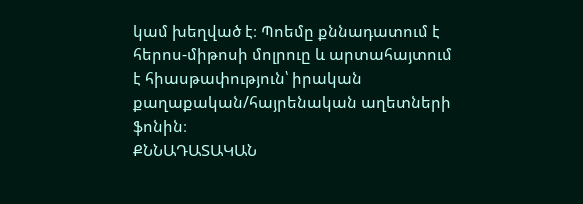կամ խեղված է։ Պոեմը քննադատում է հերոս-միթոսի մոլրուը և արտահայտում է հիասթափություն՝ իրական քաղաքական/հայրենական աղետների ֆոնին։
ՔՆՆԱԴԱՏԱԿԱՆ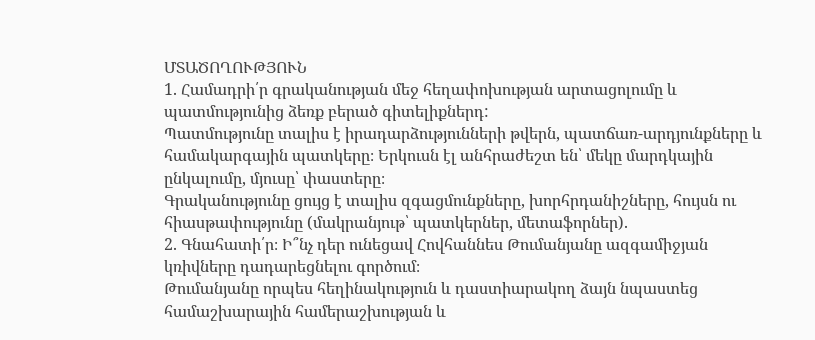ՄՏԱԾՈՂՈՒԹՅՈՒՆ
1. Համադրի՛ր գրականության մեջ հեղափոխության արտացոլումը և պատմությունից ձեռք բերած գիտելիքներդ:
Պատմությունը տալիս է իրադարձությունների թվերն, պատճառ-արդյունքները և համակարգային պատկերը։ Երկուսն էլ անհրաժեշտ են՝ մեկը մարդկային ընկալումը, մյուսը՝ փաստերը։
Գրականությունը ցույց է տալիս զգացմունքները, խորհրդանիշները, հույսն ու հիասթափությունը (մակրանյութ՝ պատկերներ, մետաֆորներ).
2. Գնահատի՛ր։ Ի՞նչ դեր ունեցավ Հովհաննես Թումանյանը ազգամիջյան կռիվները դադարեցնելու գործում։
Թումանյանը որպես հեղինակություն և դաստիարակող ձայն նպաստեց համաշխարային համերաշխության և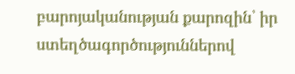բարոյականության քարոզին՝ իր ստեղծագործություններով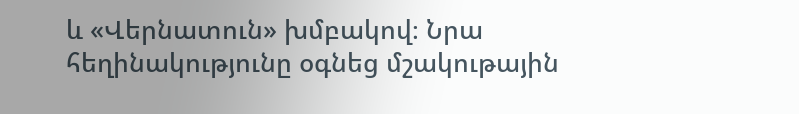և «Վերնատուն» խմբակով։ Նրա հեղինակությունը օգնեց մշակութային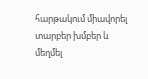հարթակում միավորել տարբեր խմբեր և մեղմել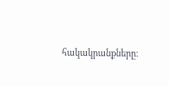հակակրանքները։